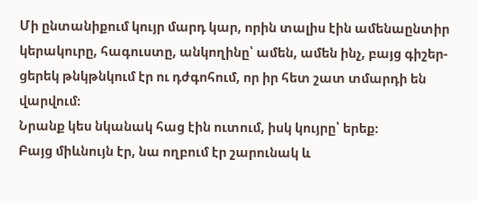Մի ընտանիքում կույր մարդ կար, որին տալիս էին ամենաընտիր կերակուրը, հագուստը, անկողինը՝ ամեն, ամեն ինչ, բայց գիշեր-ցերեկ թնկթնկում էր ու դժգոհում, որ իր հետ շատ տմարդի են վարվում։
Նրանք կես նկանակ հաց էին ուտում, իսկ կույրը՝ երեք։
Բայց միևնույն էր, նա ողբում էր շարունակ և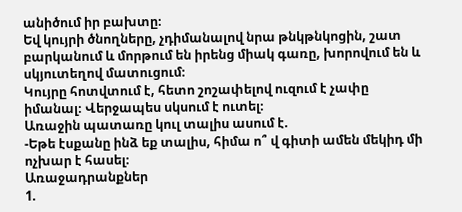անիծում իր բախտը։
Եվ կույրի ծնողները, չդիմանալով նրա թնկթնկոցին, շատ բարկանում և մորթում են իրենց միակ գառը, խորովում են և սկյուտեղով մատուցում։
Կույրը հոտվտում է, հետո շոշափելով ուզում է չափը իմանալ։ Վերջապես սկսում է ուտել։
Առաջին պատառը կուլ տալիս ասում է.
-Եթե էսքանը ինձ եք տալիս, հիմա ո՞ վ գիտի ամեն մեկիդ մի ոչխար է հասել։
Առաջադրանքներ
1.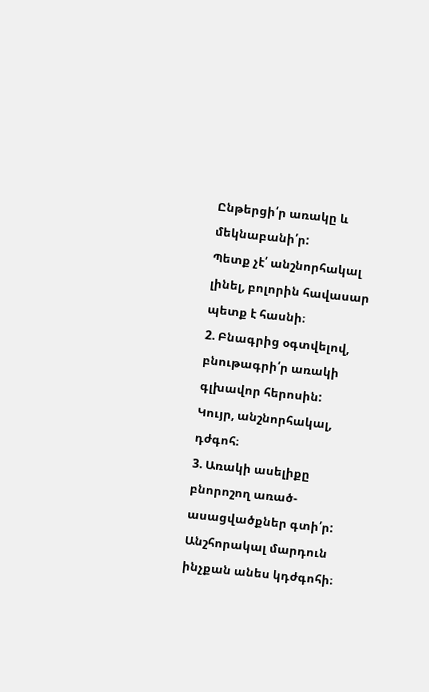Ընթերցի՛ր առակը և մեկնաբանի՛ր:
Պետք չէ՛ անշնորհակալ լինել, բոլորին հավասար պետք է հասնի։
2. Բնագրից օգտվելով, բնութագրի՛ր առակի գլխավոր հերոսին:
Կույր, անշնորհակալ, դժգոհ։
3. Առակի ասելիքը բնորոշող առած-ասացվածքներ գտի՛ր:
Անշհորակալ մարդուն ինչքան անես կդժգոհի։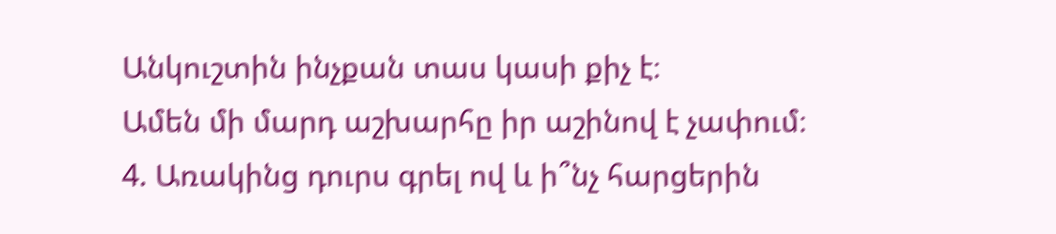Անկուշտին ինչքան տաս կասի քիչ է։
Ամեն մի մարդ աշխարհը իր աշինով է չափում։
4. Առակինց դուրս գրել ով և ի՞նչ հարցերին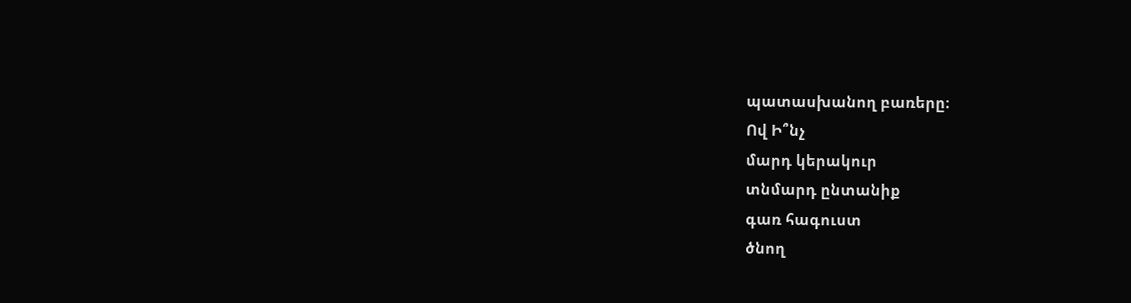պատասխանող բառերը։
Ով Ի՞նչ
մարդ կերակուր
տնմարդ ընտանիք
գառ հագուստ
ծնող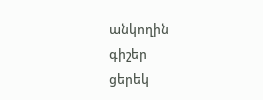անկողին
գիշեր
ցերեկ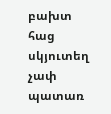բախտ
հաց
սկյուտեղ
չափ
պատառ